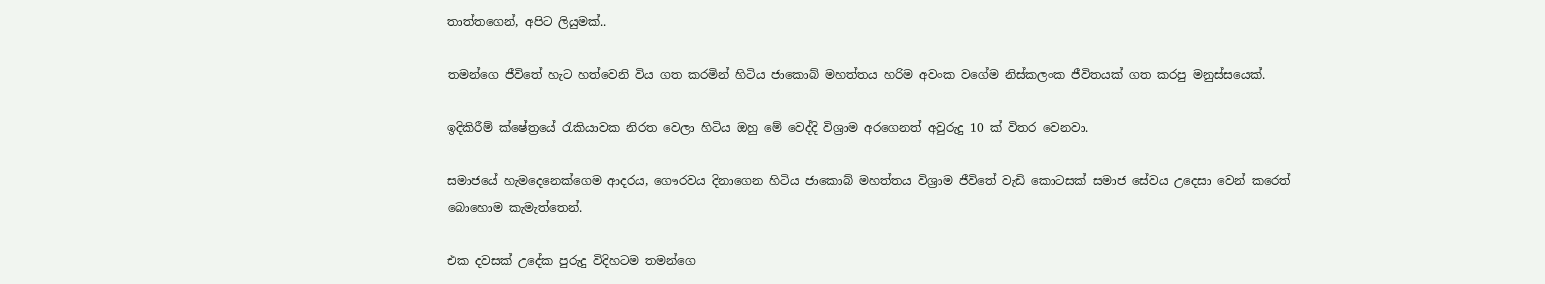තාත්තගෙන්, අපිට ලියුමක්..

තමන්ගෙ ජීවිතේ හැට හත්වෙනි විය ගත කරමින් හිටිය ජාකොබ් මහත්තය හරිම අවංක වගේම නිස්කලංක ජීවිතයක් ගත කරපු මනුස්සයෙක්.

ඉදිකිරීම් ක්ෂේත්‍රයේ රැකියාවක නිරත වෙලා හිටිය ඔහු මේ වෙද්දි විශ්‍රාම අරගෙනත් අවුරුදු 10 ක් විතර වෙනවා.

සමාජයේ හැමදෙනෙක්ගෙම ආදරය, ගෞරවය දිනාගෙන හිටිය ජාකොබ් මහත්තය විශ්‍රාම ජීවිතේ වැඩි කොටසක් සමාජ සේවය උදෙසා වෙන් කරෙත් බොහොම කැමැත්තෙන්.

එක දවසක් උදේක පුරුදු විදිහටම තමන්ගෙ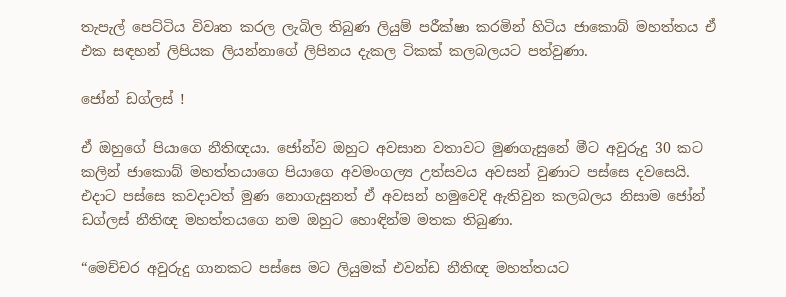තැපැල් පෙට්ටිය විවෘත කරල ලැබිල තිබුණ ලියුම් පරීක්ෂා කරමින් හිටිය ජාකොබ් මහත්තය ඒ එක සඳහන් ලිපියක ලියන්නාගේ ලිපිනය දැකල ටිකක් කලබලයට පත්වුණා.

ජෝන් ඩග්ලස් !

ඒ ඔහුගේ පියාගෙ නීතිඥයා. ජෝන්ව ඔහුට අවසාන වතාවට මුණගැසුනේ මීට අවුරුදු 30 කට කලින් ජාකොබ් මහත්තයාගෙ පියාගෙ අවමංගල්‍ය උත්සවය අවසන් වුණාට පස්සෙ දවසෙයි. එදාට පස්සෙ කවදාවත් මුණ නොගැසුනත් ඒ අවසන් හමුවෙදි ඇතිවුන කලබලය නිසාම ජෝන් ඩග්ලස් නීතිඥ මහත්තයගෙ නම ඔහුට හොඳින්ම මතක තිබුණා.

“මෙච්චර අවුරුදු ගානකට පස්සෙ මට ලියුමක් එවන්ඩ නීතිඥ මහත්තයට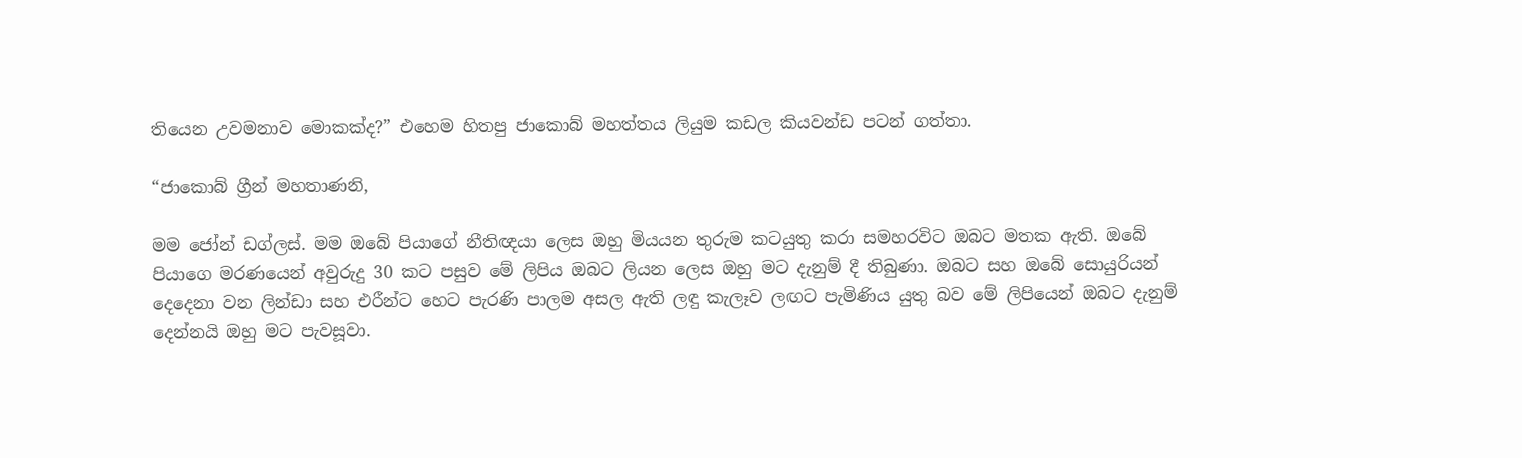තියෙන උවමනාව මොකක්ද?” එහෙම හිතපු ජාකොබ් මහත්තය ලියුම කඩල කියවන්ඩ පටන් ගත්තා.

“ජාකොබ් ග්‍රීන් මහතාණනි,

මම ජෝන් ඩග්ලස්. මම ඔබේ පියාගේ නීතිඥයා ලෙස ඔහු මියයන තුරුම කටයුතු කරා සමහරවිට ඔබට මතක ඇති. ඔබේ පියාගෙ මරණයෙන් අවුරුදු 30 කට පසුව මේ ලිපිය ඔබට ලියන ලෙස ඔහු මට දැනුම් දී තිබුණා. ඔබට සහ ඔබේ සොයුරියන් දෙදෙනා වන ලින්ඩා සහ එරීන්ට හෙට පැරණි පාලම අසල ඇති ලඳු කැලෑව ලඟට පැමිණිය යුතු බව මේ ලිපියෙන් ඔබට දැනුම් දෙන්නයි ඔහු මට පැවසූවා.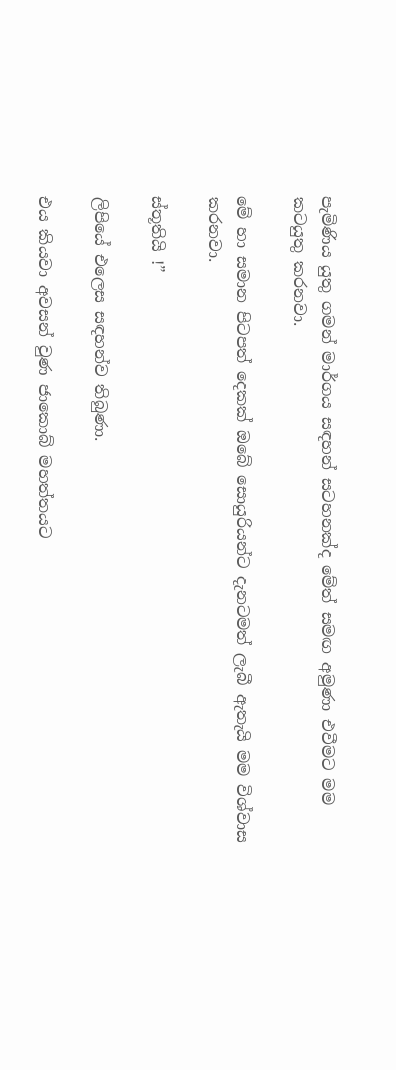පැමිණිය යුතු ගමන් මාර්ගය සඳහන් සටහනක්ද මේත් සමඟ අමුණා එවීමට මම කටයුතු කරනවා.

මේ හා සමාන පිටපත් දෙකක් ඔබේ සොයුරියන්ට දැනටමත් ලැබී ඇතැයි මම විශ්වාස කරනවා.

ස්තූතියි !”

ලිපියේ එලෙස සඳහන්ව තිබුණා.

එය කියවා අවසන් වුණ ජාකොබ් මහත්තයට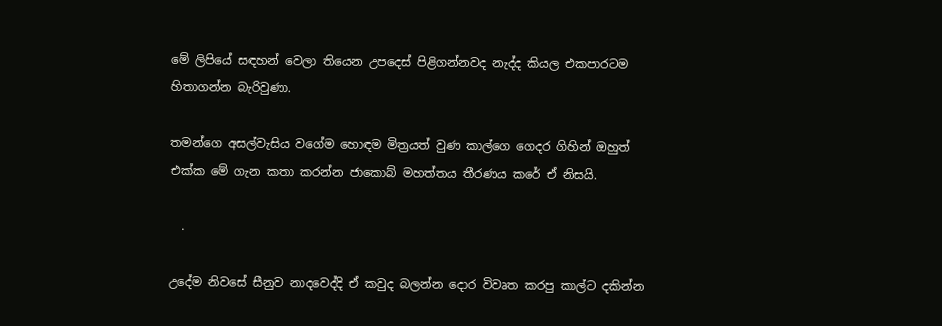මේ ලිපියේ සඳහන් වෙලා තියෙන උපදෙස් පිළිගන්නවද නැද්ද කියල එකපාරටම හිතාගන්න බැරිවුණා.

තමන්ගෙ අසල්වැසිය වගේම හොඳම මිත්‍රයත් වුණ කාල්ගෙ ගෙදර ගිහින් ඔහුත් එක්ක මේ ගැන කතා කරන්න ජාකොබ් මහත්තය තීරණය කරේ ඒ නිසයි.

  .

උදේම නිවසේ සීනුව නාදවෙද්දි ඒ කවුද බලන්න දොර විවෘත කරපු කාල්ට දකින්න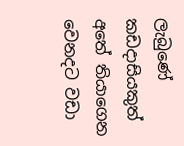ලැබුණේ කඩදාසියකුත් අතේ තියාගෙන වෙනදට වඩා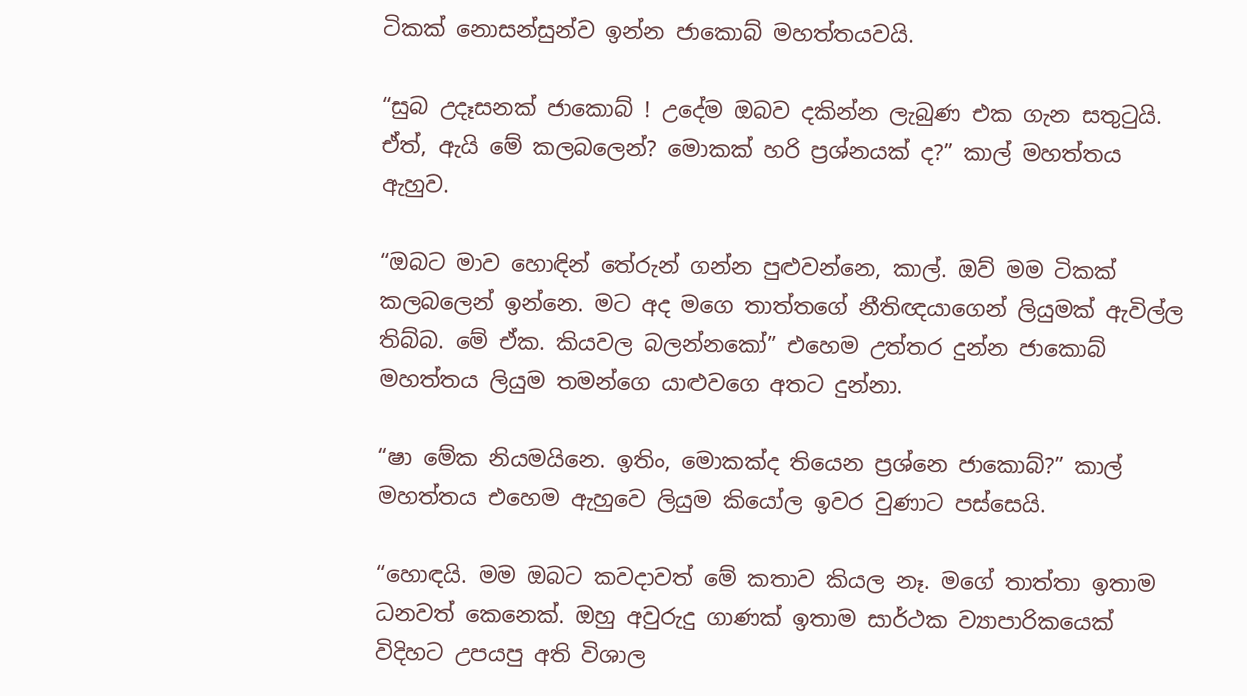ටිකක් නොසන්සුන්ව ඉන්න ජාකොබ් මහත්තයවයි.

“සුබ උදෑසනක් ජාකොබ් ! උදේම ඔබව දකින්න ලැබුණ එක ගැන සතුටුයි. ඒත්, ඇයි මේ කලබලෙන්? මොකක් හරි ප්‍රශ්නයක් ද?” කාල් මහත්තය ඇහුව.

“ඔබට මාව හොඳින් තේරුන් ගන්න පුළුවන්නෙ, කාල්. ඔව් මම ටිකක් කලබලෙන් ඉන්නෙ. මට අද මගෙ තාත්තගේ නීතිඥයාගෙන් ලියුමක් ඇවිල්ල තිබ්බ. මේ ඒක. කියවල බලන්නකෝ” එහෙම උත්තර දුන්න ජාකොබ් මහත්තය ලියුම තමන්ගෙ යාළුවගෙ අතට දුන්නා.

“ෂා මේක නියමයිනෙ. ඉතිං, මොකක්ද තියෙන ප්‍රශ්නෙ ජාකොබ්?” කාල් මහත්තය එහෙම ඇහුවෙ ලියුම කියෝල ඉවර වුණාට පස්සෙයි.

“හොඳයි. මම ඔබට කවදාවත් මේ කතාව කියල නෑ. මගේ තාත්තා ඉතාම ධනවත් කෙනෙක්. ඔහු අවුරුදු ගාණක් ඉතාම සාර්ථක ව්‍යාපාරිකයෙක් විදිහට උපයපු අති විශාල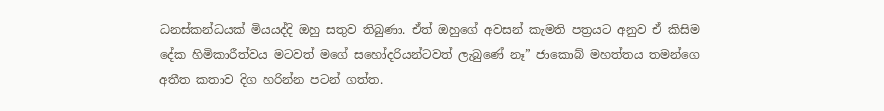ධනස්කන්ධයක් මියයද්දි ඔහු සතුව තිබුණා. ඒත් ඔහුගේ අවසන් කැමති පත්‍රයට අනුව ඒ කිසිම දේක හිමිකාරීත්වය මටවත් මගේ සහෝදරියන්ටවත් ලැබුණේ නෑ” ජාකොබ් මහත්තය තමන්ගෙ අතීත කතාව දිග හරින්න පටන් ගත්ත.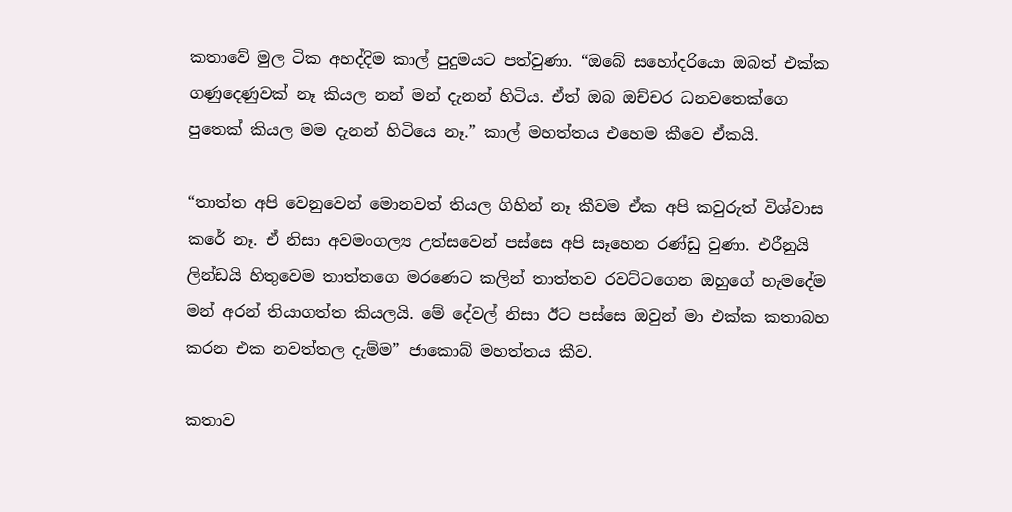කතාවේ මුල ටික අහද්දිම කාල් පුදුමයට පත්වුණා. “ඔබේ සහෝදරියො ඔබත් එක්ක ගණුදෙණුවක් නෑ කියල නන් මන් දැනන් හිටිය. ඒත් ඔබ ඔච්චර ධනවතෙක්ගෙ පුතෙක් කියල මම දැනන් හිටියෙ නෑ.” කාල් මහත්තය එහෙම කීවෙ ඒකයි.

“තාත්ත අපි වෙනුවෙන් මොනවත් තියල ගිහින් නෑ කීවම ඒක අපි කවුරුත් විශ්වාස කරේ නෑ. ඒ නිසා අවමංගල්‍ය උත්සවෙන් පස්සෙ අපි සෑහෙන රණ්ඩු වුණා. එරීනුයි ලින්ඩයි හිතුවෙම තාත්තගෙ මරණෙට කලින් තාත්තව රවට්ටගෙන ඔහුගේ හැමදේම මන් අරන් තියාගත්ත කියලයි. මේ දේවල් නිසා ඊට පස්සෙ ඔවුන් මා එක්ක කතාබහ කරන එක නවත්තල දැම්ම” ජාකොබ් මහත්තය කීව.

කතාව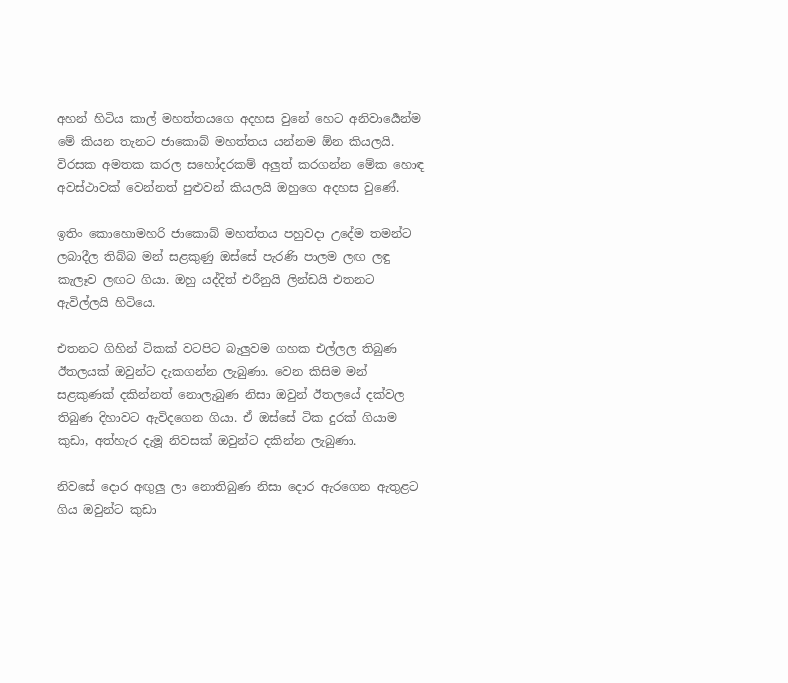අහන් හිටිය කාල් මහත්තයගෙ අදහස වුනේ හෙට අනිවාර්‍යෙන්ම මේ කියන තැනට ජාකොබ් මහත්තය යන්නම ඕන කියලයි. විරසක අමතක කරල සහෝදරකම් අලුත් කරගන්න මේක හොඳ අවස්ථාවක් වෙන්නත් පුළුවන් කියලයි ඔහුගෙ අදහස වුණේ.

ඉතිං කොහොමහරි ජාකොබ් මහත්තය පහුවදා උදේම තමන්ට ලබාදීල තිබ්බ මන් සළකුණු ඔස්සේ පැරණි පාලම ලඟ ලඳු කැලෑව ලඟට ගියා. ඔහු යද්දිත් එරීනුයි ලින්ඩයි එතනට ඇවිල්ලයි හිටියෙ.

එතනට ගිහින් ටිකක් වටපිට බැලුවම ගහක එල්ලල තිබුණ ඊතලයක් ඔවුන්ට දැකගන්න ලැබුණා. වෙන කිසිම මන් සළකුණක් දකින්නත් නොලැබුණ නිසා ඔවුන් ඊතලයේ දක්වල තිබුණ දිහාවට ඇවිදගෙන ගියා. ඒ ඔස්සේ ටික දුරක් ගියාම කුඩා, අත්හැර දැමූ නිවසක් ඔවුන්ට දකින්න ලැබුණා.

නිවසේ දොර අඟුලු ලා නොතිබුණ නිසා දොර ඇරගෙන ඇතුළට ගිය ඔවුන්ට කුඩා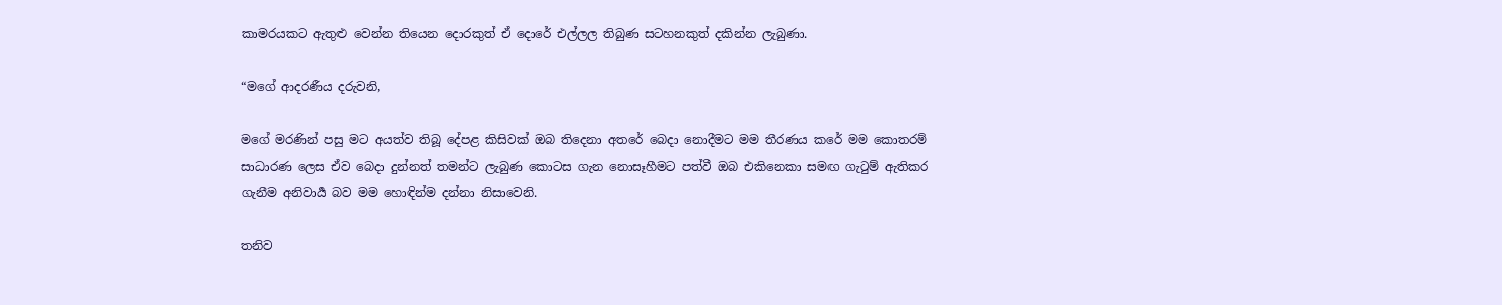කාමරයකට ඇතුළු වෙන්න තියෙන දොරකුත් ඒ දොරේ එල්ලල තිබුණ සටහනකුත් දකින්න ලැබුණා.

“මගේ ආදරණීය දරුවනි,

මගේ මරණින් පසු මට අයත්ව තිබූ දේපළ කිසිවක් ඔබ තිදෙනා අතරේ බෙදා නොදීමට මම තීරණය කරේ මම කොතරම් සාධාරණ ලෙස ඒව බෙදා දුන්නත් තමන්ට ලැබුණ කොටස ගැන නොසෑහීමට පත්වී ඔබ එකිනෙකා සමඟ ගැටුම් ඇතිකර ගැනීම අනිවාර්‍ය බව මම හොඳින්ම දන්නා නිසාවෙනි.

තනිව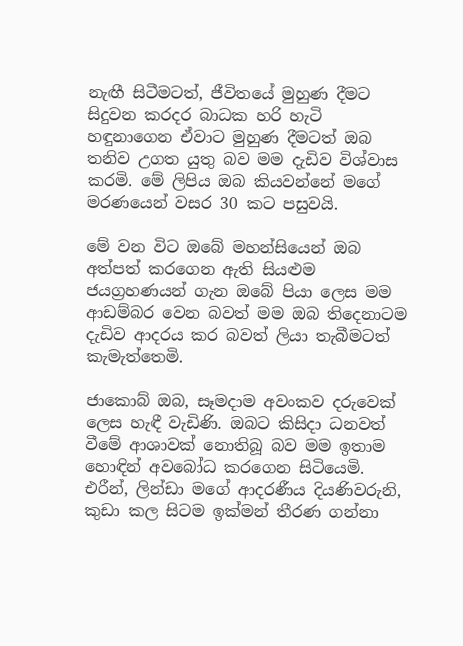නැඟී සිටීමටත්, ජීවිතයේ මුහුණ දීමට සිදුවන කරදර බාධක හරි හැටි හඳුනාගෙන ඒවාට මුහුණ දීමටත් ඔබ තනිව උගත යුතු බව මම දැඩිව විශ්වාස කරමි. මේ ලිපිය ඔබ කියවන්නේ මගේ මරණයෙන් වසර 30 කට පසුවයි.

මේ වන විට ඔබේ මහන්සියෙන් ඔබ අත්පත් කරගෙන ඇති සියළුම ජයග්‍රහණයන් ගැන ඔබේ පියා ලෙස මම ආඩම්බර වෙන බවත් මම ඔබ තිදෙනාටම දැඩිව ආදරය කර බවත් ලියා තැබීමටත් කැමැත්තෙමි.

ජාකොබ් ඔබ, සෑමදාම අවංකව දරුවෙක් ලෙස හැඳී වැඩිණි. ඔබට කිසිදා ධනවත් වීමේ ආශාවක් නොතිබූ බව මම ඉතාම හොඳින් අවබෝධ කරගෙන සිටියෙමි. එරීන්, ලින්ඩා මගේ ආදරණීය දියණිවරුනි, කුඩා කල සිටම ඉක්මන් තීරණ ගන්නා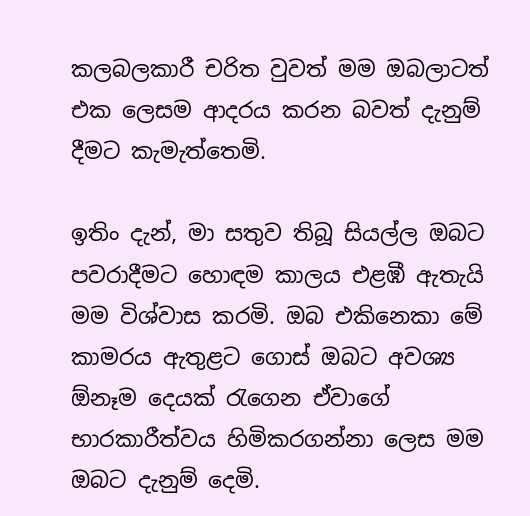කලබලකාරී චරිත වුවත් මම ඔබලාටත් එක ලෙසම ආදරය කරන බවත් දැනුම් දීමට කැමැත්තෙමි.

ඉතිං දැන්, මා සතුව තිබූ සියල්ල ඔබට පවරාදීමට හොඳම කාලය එළඹී ඇතැයි මම විශ්වාස කරමි. ඔබ එකිනෙකා මේ කාමරය ඇතුළට ගොස් ඔබට අවශ්‍ය ඕනෑම දෙයක් රැගෙන ඒවාගේ භාරකාරීත්වය හිමිකරගන්නා ලෙස මම ඔබට දැනුම් දෙමි.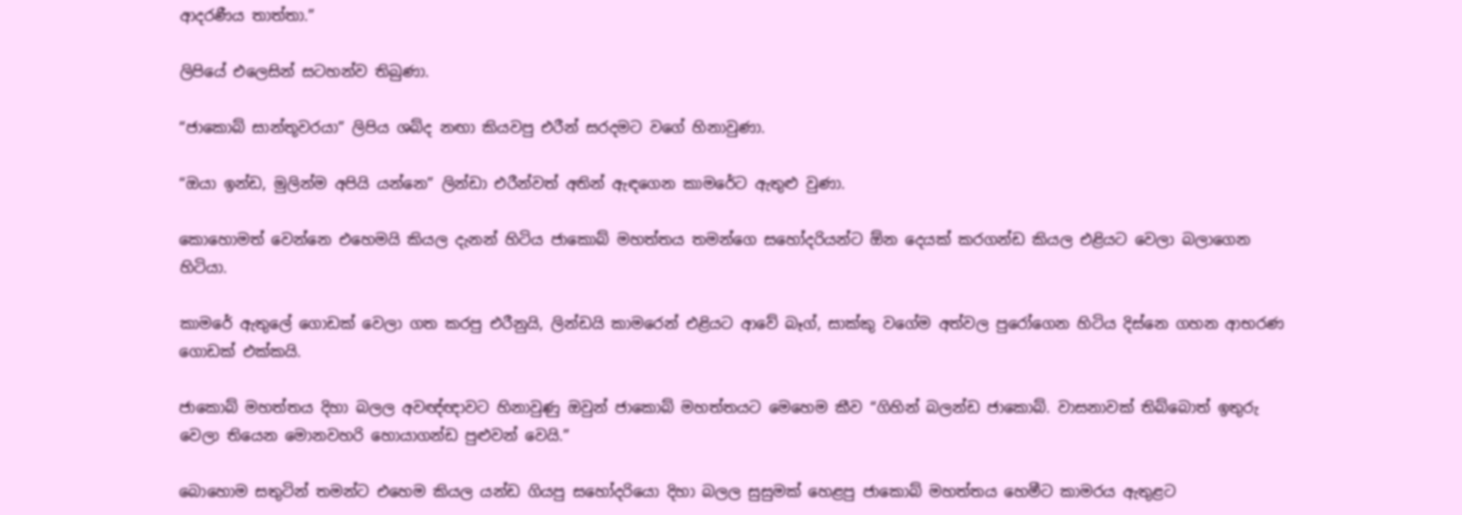ආදරණීය තාත්තා.”

ලිපියේ එලෙසින් සටහන්ව තිබුණා.

“ජාකොබ් සාන්තූවරයා” ලිපිය ශබ්ද නඟා කියවපු එරීන් සරදමට වගේ හිනාවුණා.

“ඔයා ඉන්ඩ, මුලින්ම අපියි යන්නෙ” ලින්ඩා එරීන්වත් අතින් ඇඳගෙන කාමරේට ඇතුළු වුණා.

කොහොමත් වෙන්නෙ එහෙමයි කියල දැනන් හිටිය ජාකොබ් මහත්තය තමන්ගෙ සහෝදරියන්ට ඕන දෙයක් කරගන්ඩ කියල එළියට වෙලා බලාගෙන හිටියා.

කාමරේ ඇතුලේ ගොඩක් වෙලා ගත කරපු එරීනුයි, ලින්ඩයි කාමරෙන් එළියට ආවේ බෑග්, සාක්කු වගේම අත්වල පුරෝගෙන හිටිය දිස්නෙ ගහන ආභරණ ගොඩක් එක්කයි.

ජාකොබ් මහත්තය දිහා බලල අවඥ්ඥාවට හිනාවුණු ඔවුන් ජාකොබ් මහත්තයට මෙහෙම කීව “ගිහින් බලන්ඩ ජාකොබ්. වාසනාවක් තිබ්බොත් ඉතුරු වෙලා තියෙන මොනවහරි හොයාගන්ඩ පුළුවන් වෙයි.”

බොහොම සතුටින් තමන්ට එහෙම කියල යන්ඩ ගියපු සහෝදරියො දිහා බලල සුසුමක් හෙළපු ජාකොබ් මහත්තය හෙමීට කාමරය ඇතුළට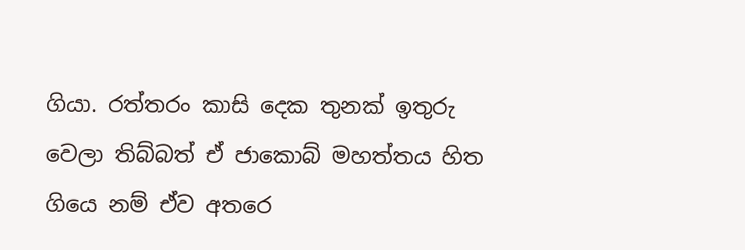ගියා. රත්තරං කාසි දෙක තුනක් ඉතුරු වෙලා තිබ්බත් ඒ ජාකොබ් මහත්තය හිත ගියෙ නම් ඒව අතරෙ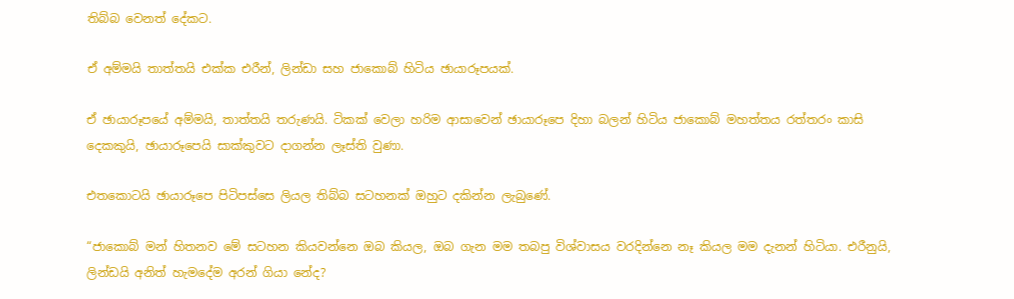තිබ්බ වෙනත් දේකට.

ඒ අම්මයි තාත්තයි එක්ක එරීන්, ලින්ඩා සහ ජාකොබ් හිටිය ඡායාරූපයක්.

ඒ ඡායාරූපයේ අම්මයි, තාත්තයි තරුණයි. ටිකක් වෙලා හරිම ආසාවෙන් ඡායාරූපෙ දිහා බලන් හිටිය ජාකොබ් මහත්තය රත්තරං කාසි දෙකකුයි, ඡායාරූපෙයි සාක්කුවට දාගන්න ලෑස්ති වුණා.

එතකොටයි ඡායාරූපෙ පිටිපස්සෙ ලියල තිබ්බ සටහනක් ඔහුට දකින්න ලැබුණේ.

“ජාකොබ් මන් හිතනව මේ සටහන කියවන්නෙ ඔබ කියල, ඔබ ගැන මම තබපු විශ්වාසය වරදින්නෙ නෑ කියල මම දැනන් හිටියා. එරීනුයි, ලින්ඩයි අනිත් හැමදේම අරන් ගියා නේද?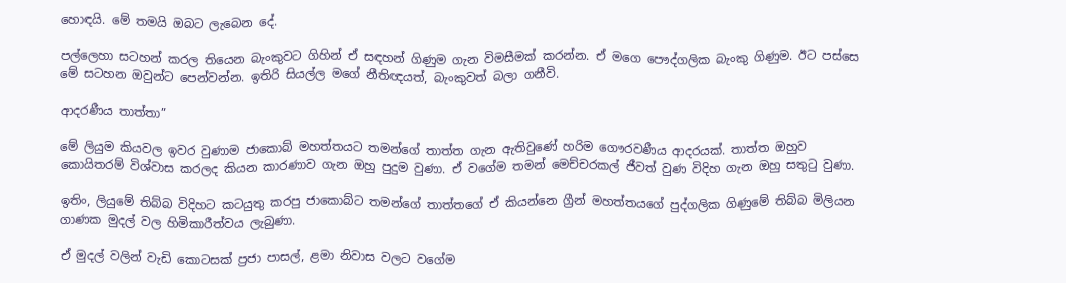හොඳයි. මේ තමයි ඔබට ලැබෙන දේ.

පල්ලෙහා සටහන් කරල තියෙන බැංකුවට ගිහින් ඒ සඳහන් ගිණුම ගැන විමසීමක් කරන්න. ඒ මගෙ පෞද්ගලික බැංකු ගිණුම. ඊට පස්සෙ මේ සටහන ඔවුන්ට පෙන්වන්න. ඉතිරි සියල්ල මගේ නීතිඥයත්, බැංකුවත් බලා ගනීවි.

ආදරණීය තාත්තා”

මේ ලියුම කියවල ඉවර වුණාම ජාකොබ් මහත්තයට තමන්ගේ තාත්ත ගැන ඇතිවුණේ හරිම ගෞරවණීය ආදරයක්. තාත්ත ඔහුව කොයිතරම් විශ්වාස කරලද කියන කාරණාව ගැන ඔහු පුදුම වුණා. ඒ වගේම තමන් මෙච්චරකල් ජීවත් වුණ විදිහ ගැන ඔහු සතුටු වුණා.

ඉතිං, ලියුමේ තිබ්බ විදිහට කටයුතු කරපු ජාකොබ්ට තමන්ගේ තාත්තගේ ඒ කියන්නෙ ග්‍රීන් මහත්තයගේ පුද්ගලික ගිණුමේ තිබ්බ මිලියන ගාණක මුදල් වල හිමිකාරීත්වය ලැබුණා.

ඒ මුදල් වලින් වැඩි කොටසක් ප්‍රජා පාසල්, ළමා නිවාස වලට වගේම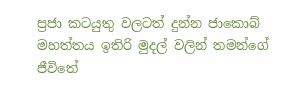ප්‍රජා කටයුතු වලටත් දුන්න ජාකොබ් මහත්ත‍ය ඉතිරි මුදල් වලින් තමන්ගේ ජීවිතේ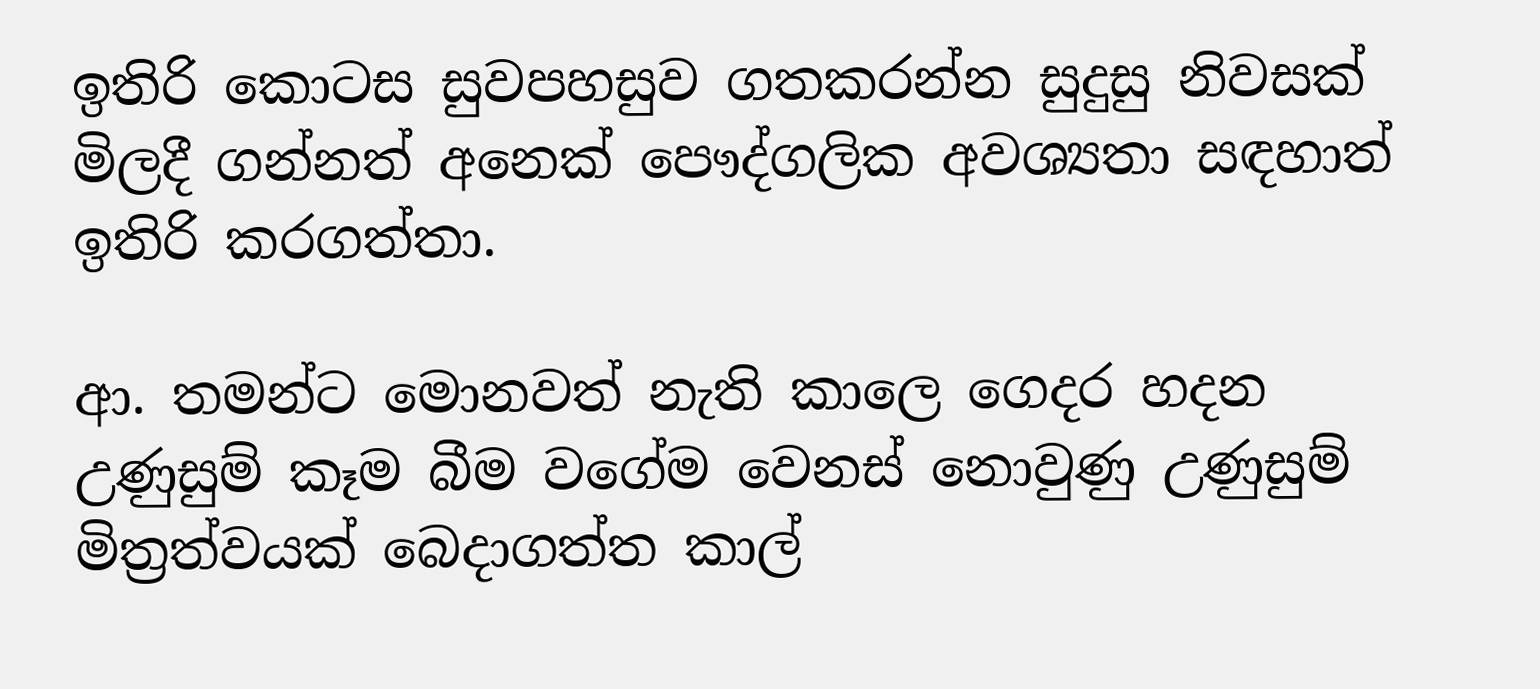ඉතිරි කොටස සුවපහසුව ගතකරන්න සුදුසු නිවසක් මිලදී ගන්නත් අනෙක් පෞද්ගලික අවශ්‍යතා සඳහාත් ඉතිරි කරගත්තා.

ආ. තමන්ට මොනවත් නැති කාලෙ ගෙදර හදන උණුසුම් කෑම බීම වගේම වෙනස් නොවුණු උණුසුම් මිත්‍රත්වයක් බෙදාගත්ත කාල්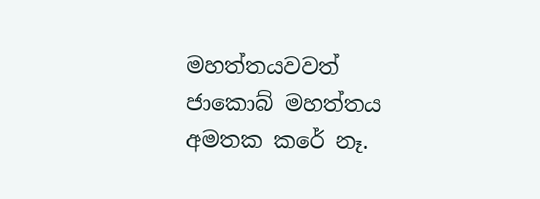මහත්තයවවත් ජාකොබ් මහත්තය අමතක කරේ නෑ.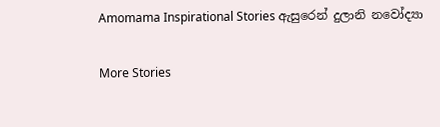Amomama Inspirational Stories ඇසුරෙන් දුලානි නවෝද්‍යා

More Stories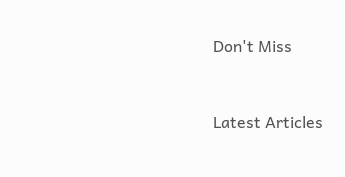Don't Miss


Latest Articles